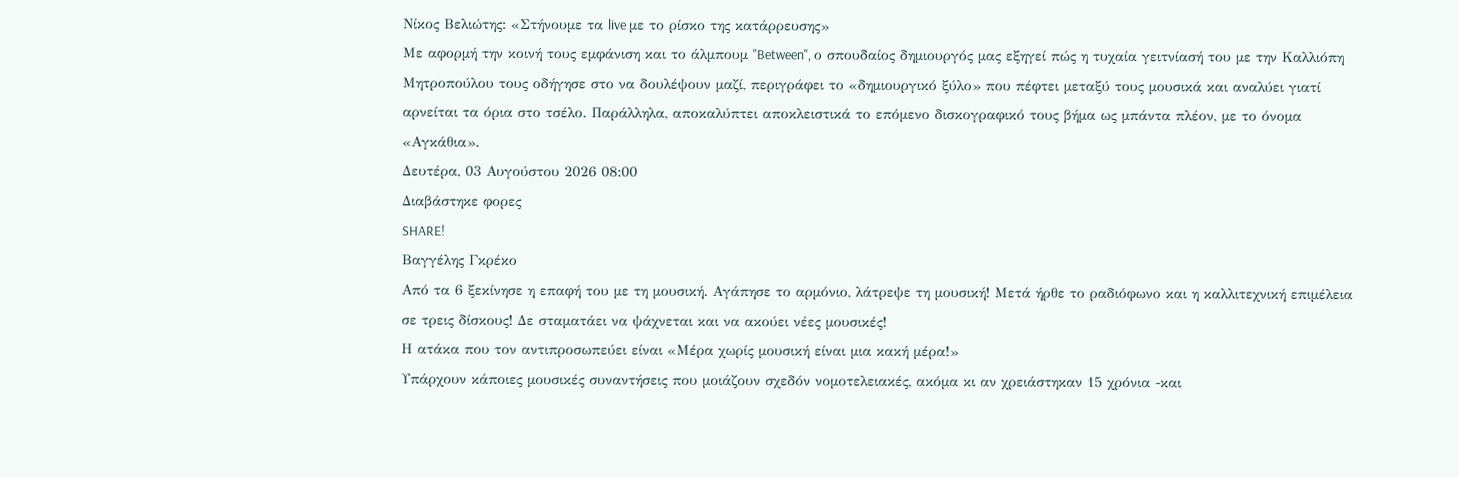Νίκος Βελιώτης: «Στήνουμε τα live με το ρίσκο της κατάρρευσης»
Με αφορμή την κοινή τους εμφάνιση και το άλμπουμ "Between", ο σπουδαίος δημιουργός μας εξηγεί πώς η τυχαία γειτνίασή του με την Καλλιόπη Μητροπούλου τους οδήγησε στο να δουλέψουν μαζί, περιγράφει το «δημιουργικό ξύλο» που πέφτει μεταξύ τους μουσικά και αναλύει γιατί αρνείται τα όρια στο τσέλο. Παράλληλα, αποκαλύπτει αποκλειστικά το επόμενο δισκογραφικό τους βήμα ως μπάντα πλέον, με το όνομα «Αγκάθια».
Δευτέρα, 03 Αυγούστου 2026 08:00
Διαβάστηκε φορες
SHARE!
Βαγγέλης Γκρέκο
Από τα 6 ξεκίνησε η επαφή του με τη μουσική. Αγάπησε το αρμόνιο, λάτρεψε τη μουσική! Μετά ήρθε το ραδιόφωνο και η καλλιτεχνική επιμέλεια σε τρεις δίσκους! Δε σταματάει να ψάχνεται και να ακούει νέες μουσικές!
Η ατάκα που τον αντιπροσωπεύει είναι «Μέρα χωρίς μουσική είναι μια κακή μέρα!»
Υπάρχουν κάποιες μουσικές συναντήσεις που μοιάζουν σχεδόν νομοτελειακές, ακόμα κι αν χρειάστηκαν 15 χρόνια -και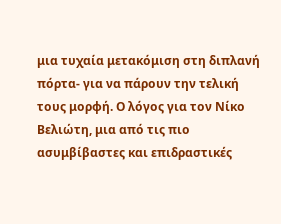μια τυχαία μετακόμιση στη διπλανή πόρτα- για να πάρουν την τελική τους μορφή. Ο λόγος για τον Νίκο Βελιώτη, μια από τις πιο ασυμβίβαστες και επιδραστικές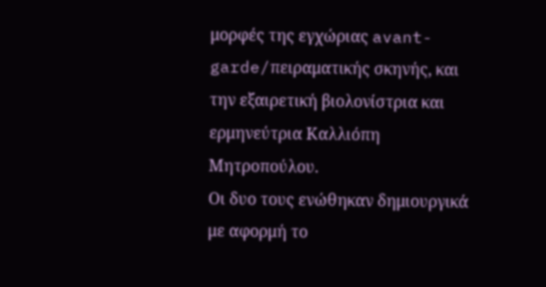μορφές της εγχώριας avant-garde/πειραματικής σκηνής, και την εξαιρετική βιολονίστρια και ερμηνεύτρια Καλλιόπη Μητροπούλου.
Οι δυο τους ενώθηκαν δημιουργικά με αφορμή το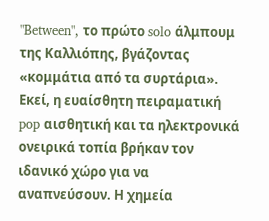"Between", το πρώτο solo άλμπουμ της Καλλιόπης, βγάζοντας «κομμάτια από τα συρτάρια». Εκεί, η ευαίσθητη πειραματική pop αισθητική και τα ηλεκτρονικά ονειρικά τοπία βρήκαν τον ιδανικό χώρο για να αναπνεύσουν. Η χημεία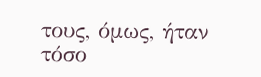τους, όμως, ήταν τόσο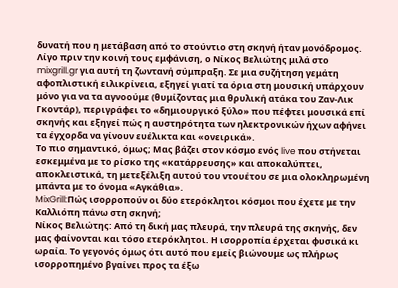δυνατή που η μετάβαση από το στούντιο στη σκηνή ήταν μονόδρομος.
Λίγο πριν την κοινή τους εμφάνιση, ο Νίκος Βελιώτης μιλά στο mixgrill.gr για αυτή τη ζωντανή σύμπραξη. Σε μια συζήτηση γεμάτη αφοπλιστική ειλικρίνεια, εξηγεί γιατί τα όρια στη μουσική υπάρχουν μόνο για να τα αγνοούμε (θυμίζοντας μια θρυλική ατάκα του Ζαν-Λικ Γκοντάρ), περιγράφει το «δημιουργικό ξύλο» που πέφτει μουσικά επί σκηνής και εξηγεί πώς η αυστηρότητα των ηλεκτρονικών ήχων αφήνει τα έγχορδα να γίνουν ευέλικτα και «ονειρικά».
Το πιο σημαντικό, όμως; Μας βάζει στον κόσμο ενός live που στήνεται εσκεμμένα με το ρίσκο της «κατάρρευσης» και αποκαλύπτει, αποκλειστικά, τη μετεξέλιξη αυτού του ντουέτου σε μια ολοκληρωμένη μπάντα με το όνομα «Αγκάθια».
MixGrill:Πώς ισορροπούν οι δύο ετερόκλητοι κόσμοι που έχετε με την Καλλιόπη πάνω στη σκηνή;
Νίκος Βελιώτης: Από τη δική μας πλευρά, την πλευρά της σκηνής, δεν μας φαίνονται και τόσο ετερόκλητοι. Η ισορροπία έρχεται φυσικά κι ωραία. Το γεγονός όμως ότι αυτό που εμείς βιώνουμε ως πλήρως ισορροπημένο βγαίνει προς τα έξω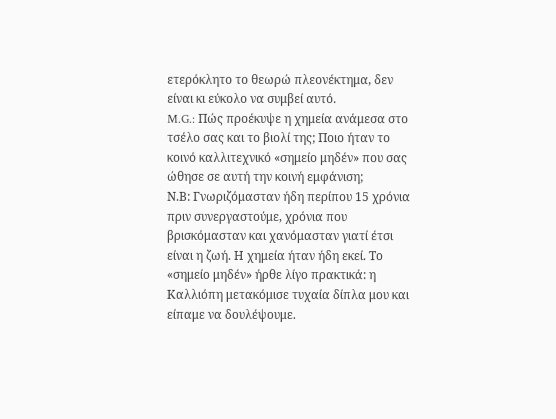ετερόκλητο το θεωρώ πλεονέκτημα, δεν είναι κι εύκολο να συμβεί αυτό.
M.G.: Πώς προέκυψε η χημεία ανάμεσα στο τσέλο σας και το βιολί της; Ποιο ήταν το κοινό καλλιτεχνικό «σημείο μηδέν» που σας ώθησε σε αυτή την κοινή εμφάνιση;
Ν.Β: Γνωριζόμασταν ήδη περίπου 15 χρόνια πριν συνεργαστούμε, χρόνια που βρισκόμασταν και χανόμασταν γιατί έτσι είναι η ζωή. Η χημεία ήταν ήδη εκεί. Το «σημείο μηδέν» ήρθε λίγο πρακτικά: η Καλλιόπη μετακόμισε τυχαία δίπλα μου και είπαμε να δουλέψουμε.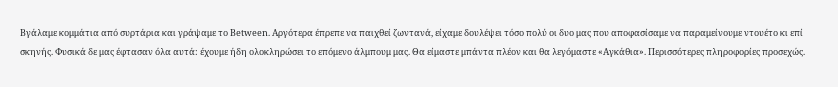Βγάλαμε κομμάτια από συρτάρια και γράψαμε το Between. Αργότερα έπρεπε να παιχθεί ζωντανά, είχαμε δουλέψει τόσο πολύ οι δυο μας που αποφασίσαμε να παραμείνουμε ντουέτο κι επί σκηνής. Φυσικά δε μας έφτασαν όλα αυτά: έχουμε ήδη ολοκληρώσει το επόμενο άλμπουμ μας. Θα είμαστε μπάντα πλέον και θα λεγόμαστε «Αγκάθια». Περισσότερες πληροφορίες προσεχώς.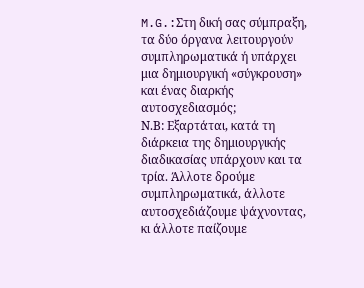M.G.:Στη δική σας σύμπραξη, τα δύο όργανα λειτουργούν συμπληρωματικά ή υπάρχει μια δημιουργική «σύγκρουση» και ένας διαρκής αυτοσχεδιασμός;
Ν.Β: Εξαρτάται, κατά τη διάρκεια της δημιουργικής διαδικασίας υπάρχουν και τα τρία. Άλλοτε δρούμε συμπληρωματικά, άλλοτε αυτοσχεδιάζουμε ψάχνοντας, κι άλλοτε παίζουμε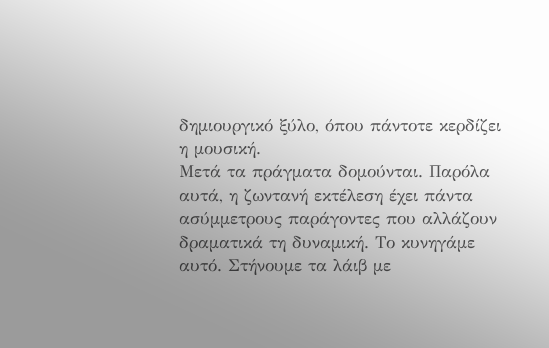δημιουργικό ξύλο, όπου πάντοτε κερδίζει η μουσική.
Μετά τα πράγματα δομούνται. Παρόλα αυτά, η ζωντανή εκτέλεση έχει πάντα ασύμμετρους παράγοντες που αλλάζουν δραματικά τη δυναμική. Το κυνηγάμε αυτό. Στήνουμε τα λάιβ με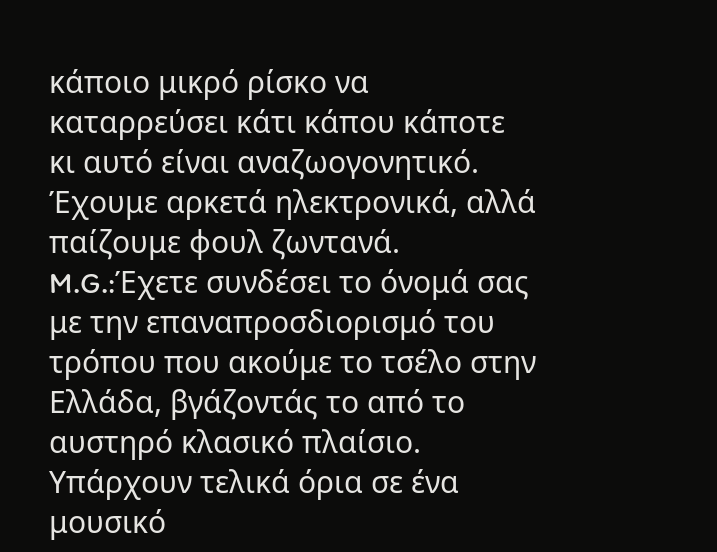κάποιο μικρό ρίσκο να καταρρεύσει κάτι κάπου κάποτε κι αυτό είναι αναζωογονητικό. Έχουμε αρκετά ηλεκτρονικά, αλλά παίζουμε φουλ ζωντανά.
M.G.:Έχετε συνδέσει το όνομά σας με την επαναπροσδιορισμό του τρόπου που ακούμε το τσέλο στην Ελλάδα, βγάζοντάς το από το αυστηρό κλασικό πλαίσιο. Υπάρχουν τελικά όρια σε ένα μουσικό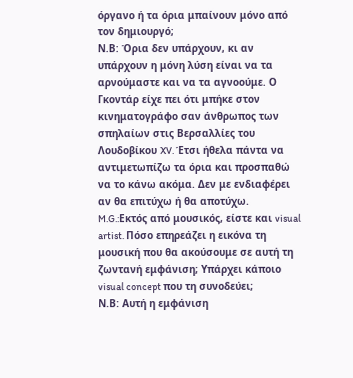όργανο ή τα όρια μπαίνουν μόνο από τον δημιουργό;
Ν.Β: Όρια δεν υπάρχουν, κι αν υπάρχουν η μόνη λύση είναι να τα αρνούμαστε και να τα αγνοούμε. Ο Γκοντάρ είχε πει ότι μπήκε στον κινηματογράφο σαν άνθρωπος των σπηλαίων στις Βερσαλλίες του Λουδοβίκου XV. Έτσι ήθελα πάντα να αντιμετωπίζω τα όρια και προσπαθώ να το κάνω ακόμα. Δεν με ενδιαφέρει αν θα επιτύχω ή θα αποτύχω.
M.G.:Εκτός από μουσικός, είστε και visual artist. Πόσο επηρεάζει η εικόνα τη μουσική που θα ακούσουμε σε αυτή τη ζωντανή εμφάνιση; Υπάρχει κάποιο visual concept που τη συνοδεύει;
Ν.Β: Αυτή η εμφάνιση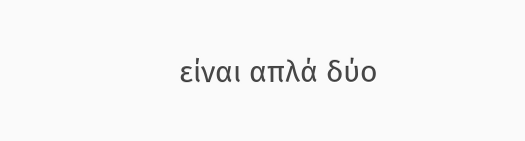είναι απλά δύο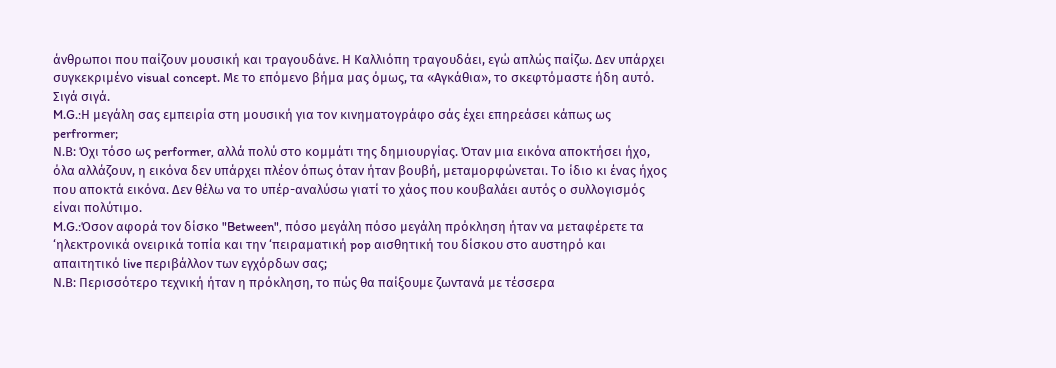άνθρωποι που παίζουν μουσική και τραγουδάνε. Η Καλλιόπη τραγουδάει, εγώ απλώς παίζω. Δεν υπάρχει συγκεκριμένο visual concept. Με το επόμενο βήμα μας όμως, τα «Αγκάθια», το σκεφτόμαστε ήδη αυτό. Σιγά σιγά.
M.G.:Η μεγάλη σας εμπειρία στη μουσική για τον κινηματογράφο σάς έχει επηρεάσει κάπως ως perfrormer;
Ν.Β: Όχι τόσο ως performer, αλλά πολύ στο κομμάτι της δημιουργίας. Όταν μια εικόνα αποκτήσει ήχο, όλα αλλάζουν, η εικόνα δεν υπάρχει πλέον όπως όταν ήταν βουβή, μεταμορφώνεται. Το ίδιο κι ένας ήχος που αποκτά εικόνα. Δεν θέλω να το υπέρ-αναλύσω γιατί το χάος που κουβαλάει αυτός ο συλλογισμός είναι πολύτιμο.
M.G.:Όσον αφορά τον δίσκο "Between", πόσο μεγάλη πόσο μεγάλη πρόκληση ήταν να μεταφέρετε τα ‘ηλεκτρονικά ονειρικά τοπία και την ‘πειραματική pop αισθητική του δίσκου στο αυστηρό και απαιτητικό live περιβάλλον των εγχόρδων σας;
Ν.Β: Περισσότερο τεχνική ήταν η πρόκληση, το πώς θα παίξουμε ζωντανά με τέσσερα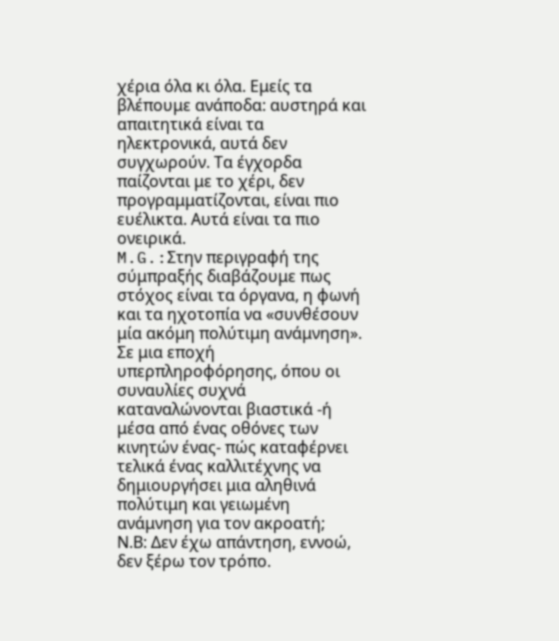χέρια όλα κι όλα. Εμείς τα βλέπουμε ανάποδα: αυστηρά και απαιτητικά είναι τα ηλεκτρονικά, αυτά δεν συγχωρούν. Τα έγχορδα παίζονται με το χέρι, δεν προγραμματίζονται, είναι πιο ευέλικτα. Αυτά είναι τα πιο ονειρικά.
M.G.:Στην περιγραφή της σύμπραξής διαβάζουμε πως στόχος είναι τα όργανα, η φωνή και τα ηχοτοπία να «συνθέσουν μία ακόμη πολύτιμη ανάμνηση». Σε μια εποχή υπερπληροφόρησης, όπου οι συναυλίες συχνά καταναλώνονται βιαστικά -ή μέσα από ένας οθόνες των κινητών ένας- πώς καταφέρνει τελικά ένας καλλιτέχνης να δημιουργήσει μια αληθινά πολύτιμη και γειωμένη ανάμνηση για τον ακροατή;
Ν.Β: Δεν έχω απάντηση, εννοώ, δεν ξέρω τον τρόπο.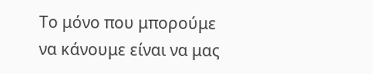Το μόνο που μπορούμε να κάνουμε είναι να μας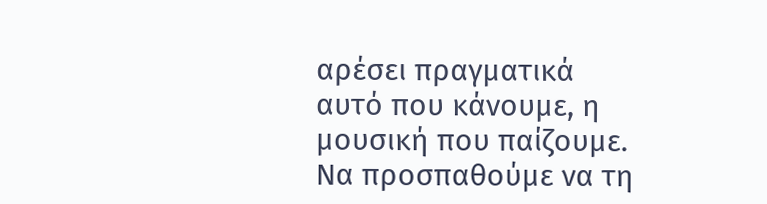αρέσει πραγματικά αυτό που κάνουμε, η μουσική που παίζουμε. Να προσπαθούμε να τη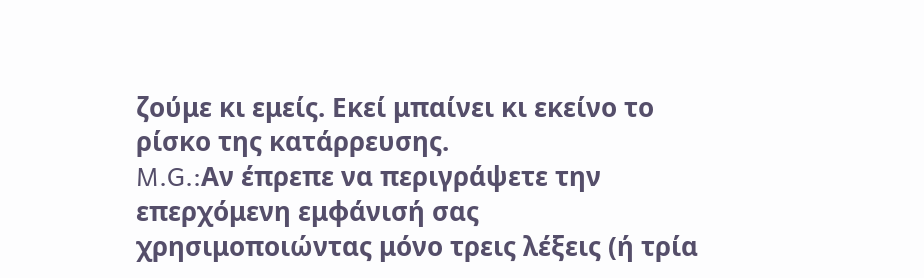ζούμε κι εμείς. Εκεί μπαίνει κι εκείνο το ρίσκο της κατάρρευσης.
M.G.:Αν έπρεπε να περιγράψετε την επερχόμενη εμφάνισή σας χρησιμοποιώντας μόνο τρεις λέξεις (ή τρία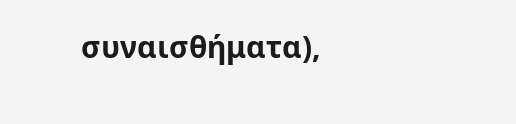συναισθήματα),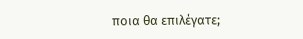ποια θα επιλέγατε;